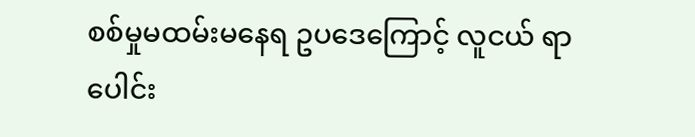စစ်မှုမထမ်းမနေရ ဥပဒေကြောင့် လူငယ် ရာပေါင်း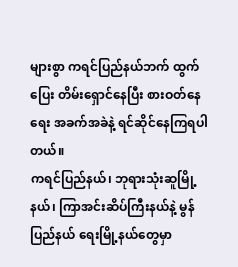များစွာ ကရင်ပြည်နယ်ဘက် ထွက်ပြေး တိမ်းရှောင်နေပြီး စားဝတ်နေရေး အခက်အခဲနဲ့ ရင်ဆိုင်နေကြရပါတယ်။
ကရင်ပြည်နယ်၊ ဘုရားသုံးဆူမြို့နယ်၊ ကြာအင်းဆိပ်ကြီးနယ်နဲ့ မွန်ပြည်နယ် ရေးမြို့နယ်တွေမှာ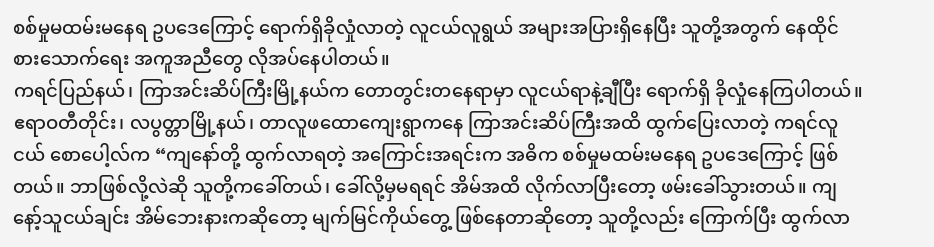စစ်မှုမထမ်းမနေရ ဥပဒေကြောင့် ရောက်ရှိခိုလှုံလာတဲ့ လူငယ်လူရွယ် အများအပြားရှိနေပြီး သူတို့အတွက် နေထိုင်စားသောက်ရေး အကူအညီတွေ လိုအပ်နေပါတယ်။
ကရင်ပြည်နယ်၊ ကြာအင်းဆိပ်ကြီးမြို့နယ်က တောတွင်းတနေရာမှာ လူငယ်ရာနဲ့ချီပြီး ရောက်ရှိ ခိုလှုံနေကြပါတယ်။
ဧရာဝတီတိုင်း၊ လပွတ္တာမြို့နယ်၊ တာလူဖထောကျေးရွာကနေ ကြာအင်းဆိပ်ကြီးအထိ ထွက်ပြေးလာတဲ့ ကရင်လူငယ် စောပေါ့လ်က “ကျနော်တို့ ထွက်လာရတဲ့ အကြောင်းအရင်းက အဓိက စစ်မှုမထမ်းမနေရ ဥပဒေကြောင့် ဖြစ်တယ်။ ဘာဖြစ်လို့လဲဆို သူတို့ကခေါ်တယ်၊ ခေါ်လို့မှမရရင် အိမ်အထိ လိုက်လာပြီးတော့ ဖမ်းခေါ်သွားတယ်။ ကျနော့်သူငယ်ချင်း အိမ်ဘေးနားကဆိုတော့ မျက်မြင်ကိုယ်တွေ့ ဖြစ်နေတာဆိုတော့ သူတို့လည်း ကြောက်ပြီး ထွက်လာ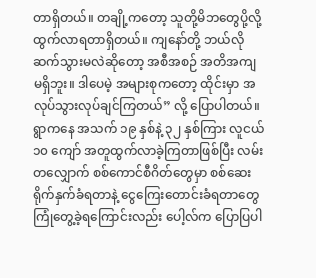တာရှိတယ်။ တချို့ကတော့ သူတို့မိဘတွေပို့လို့ ထွက်လာရတာရှိတယ်။ ကျနော်တို့ ဘယ်လိုဆက်သွားမလဲဆိုတော့ အစီအစဉ် အတိအကျ မရှိဘူး။ ဒါပေမဲ့ အများစုကတော့ ထိုင်းမှာ အလုပ်သွားလုပ်ချင်ကြတယ်” လို့ ပြောပါတယ်။
ရွာကနေ အသက် ၁၉ နှစ်နဲ့ ၃၂ နှစ်ကြား လူငယ် ၁၀ ကျော် အတူထွက်လာခဲ့ကြတာဖြစ်ပြီး လမ်းတလျှောက် စစ်ကောင်စီဂိတ်တွေမှာ စစ်ဆေးရိုက်နှက်ခံရတာနဲ့ ငွေကြေးတောင်းခံရတာတွေ ကြုံတွေ့ခဲ့ရကြောင်းလည်း ပေါ့လ်က ပြောပြပါ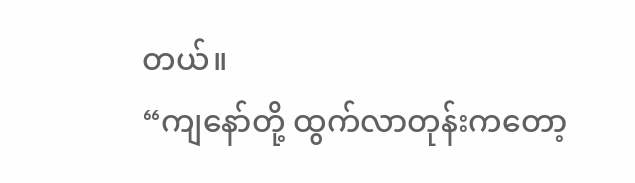တယ်။
“ကျနော်တို့ ထွက်လာတုန်းကတော့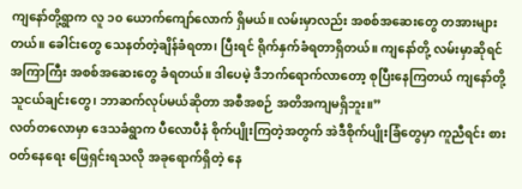ကျနော်တို့ရွာက လူ ၁၀ ယောက်ကျော်လောက် ရှိမယ်။ လမ်းမှာလည်း အစစ်အဆေးတွေ တအားများတယ်။ ခေါင်းတွေ သေနတ်တဲ့ချိန်ခံရတာ၊ ပြီးရင် ရိုက်နှက်ခံရတာရှိတယ်။ ကျနော်တို့ လမ်းမှာဆိုရင် အကြာကြီး အစစ်အဆေးတွေ ခံရတယ်။ ဒါပေမဲ့ ဒီဘက်ရောက်လာတော့ စုပြီးနေကြတယ် ကျနော်တို့သူငယ်ချင်းတွေ၊ ဘာဆက်လုပ်မယ်ဆိုတာ အစီအစဉ် အတိအကျမရှိဘူး။”
လတ်တလောမှာ ဒေသခံရွာက ပီလောပီနံ စိုက်ပျိုးကြတဲ့အတွက် အဲဒီစိုက်ပျိုးခြံတွေမှာ ကူညီရင်း စားဝတ်နေရေး ဖြေရှင်းရသလို အခုရောက်ရှိတဲ့ နေ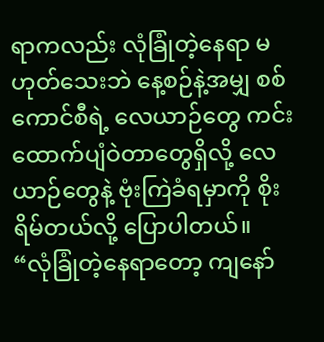ရာကလည်း လုံခြုံတဲ့နေရာ မဟုတ်သေးဘဲ နေ့စဉ်နဲ့အမျှ စစ်ကောင်စီရဲ့ လေယာဉ်တွေ ကင်းထောက်ပျံဝဲတာတွေရှိလို့ လေယာဉ်တွေနဲ့ ဗုံးကြဲခံရမှာကို စိုးရိမ်တယ်လို့ ပြောပါတယ်။
“လုံခြုံတဲ့နေရာတော့ ကျနော်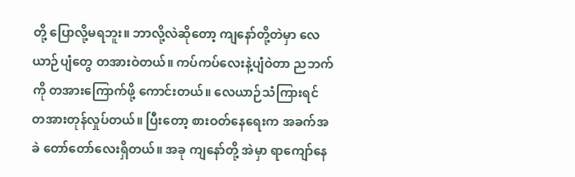တို့ ပြောလို့မရဘူး။ ဘာလို့လဲဆိုတော့ ကျနော်တို့တဲမှာ လေယာဉ်ပျံတွေ တအားဝဲတယ်။ ကပ်ကပ်လေးနဲ့ပျံဝဲတာ ညဘက်ကို တအားကြောက်ဖို့ ကောင်းတယ်။ လေယာဉ်သံကြားရင် တအားတုန်လှုပ်တယ်။ ပြီးတော့ စားဝတ်နေရေးက အခက်အခဲ တော်တော်လေးရှိတယ်။ အခု ကျနော်တို့ အဲမှာ ရာကျော်နေ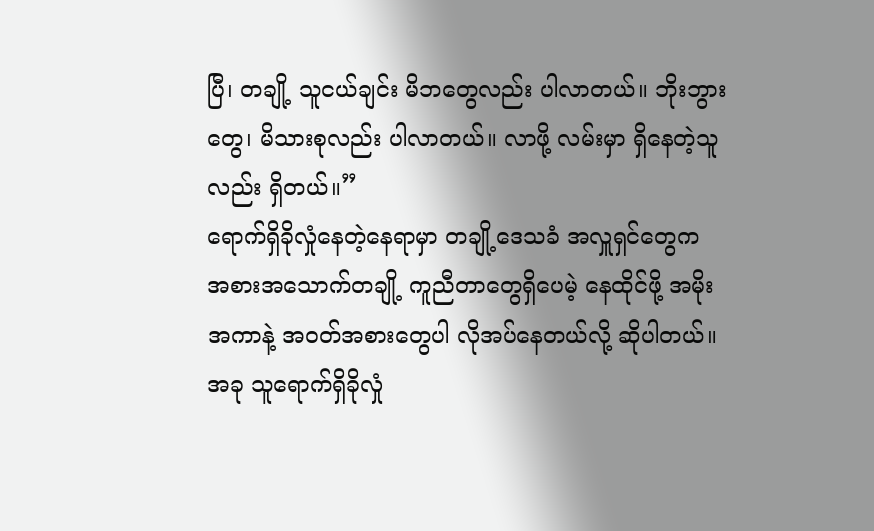ပြီ၊ တချို့ သူငယ်ချင်း မိဘတွေလည်း ပါလာတယ်။ ဘိုးဘွားတွေ၊ မိသားစုလည်း ပါလာတယ်။ လာဖို့ လမ်းမှာ ရှိနေတဲ့သူလည်း ရှိတယ်။”
ရောက်ရှိခိုလှုံနေတဲ့နေရာမှာ တချို့ဒေသခံ အလှူရှင်တွေက အစားအသောက်တချို့ ကူညီတာတွေရှိပေမဲ့ နေထိုင်ဖို့ အမိုးအကာနဲ့ အဝတ်အစားတွေပါ လိုအပ်နေတယ်လို့ ဆိုပါတယ်။
အခု သူရောက်ရှိခိုလှုံ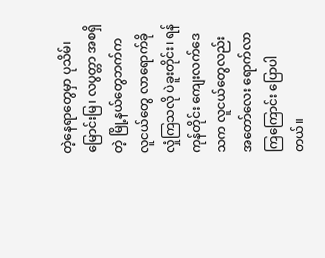တဲ့နေရာတွေမှာ ပုသိမ်၊ မြောင်းမြ၊ လပွတ္တာ အစရှိတဲ့ မြို့နယ်တွေဘက်က လူငယ်တွေ လာရောက်ခိုလှုံကြသလို ပဲခူးတိုင်း၊ ရန်ကုန်တိုင်း ကျေးလက်ဒေသက လူငယ်တွေလည်း အတော်လေး ရောက်လာကြကြောင်း ပြောပါတယ်။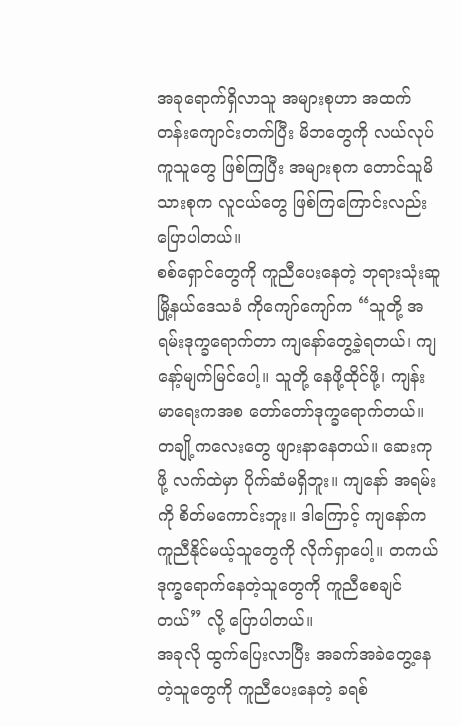အခုရောက်ရှိလာသူ အများစုဟာ အထက်တန်းကျောင်းတက်ပြီး မိဘတွေကို လယ်လုပ်ကူသူတွေ ဖြစ်ကြပြီး အများစုက တောင်သူမိသားစုက လူငယ်တွေ ဖြစ်ကြကြောင်းလည်း ပြောပါတယ်။
စစ်ရှောင်တွေကို ကူညီပေးနေတဲ့ ဘုရားသုံးဆူမြို့နယ်ဒေသခံ ကိုကျော်ကျော်က “သူတို့ အရမ်းဒုက္ခရောက်တာ ကျနော်တွေ့ခဲ့ရတယ်၊ ကျနော့်မျက်မြင်ပေါ့။ သူတို့ နေဖို့ထိုင်ဖို့၊ ကျန်းမာရေးကအစ တော်တော်ဒုက္ခရောက်တယ်။ တချို့ကလေးတွေ ဖျားနာနေတယ်။ ဆေးကုဖို့ လက်ထဲမှာ ပိုက်ဆံမရှိဘူး။ ကျနော် အရမ်းကို စိတ်မကောင်းဘူး။ ဒါကြောင့် ကျနော်က ကူညီနိုင်မယ့်သူတွေကို လိုက်ရှာပေါ့။ တကယ်ဒုက္ခရောက်နေတဲ့သူတွေကို ကူညီစေချင်တယ်” လို့ ပြောပါတယ်။
အခုလို ထွက်ပြေးလာပြီး အခက်အခဲတွေ့နေတဲ့သူတွေကို ကူညီပေးနေတဲ့ ခရစ်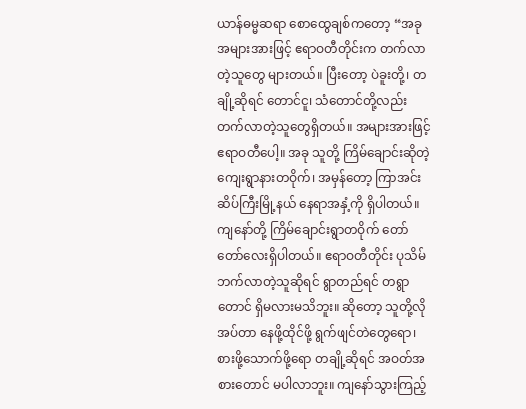ယာန်ဓမ္မဆရာ စောထွေချစ်ကတော့ “အခု အများအားဖြင့် ဧရာဝတီတိုင်းက တက်လာတဲ့သူတွေ များတယ်။ ပြီးတော့ ပဲခူးတို့၊ တချို့ဆိုရင် တောင်ငူ၊ သံတောင်တို့လည်း တက်လာတဲ့သူတွေရှိတယ်။ အများအားဖြင့် ဧရာဝတီပေါ့။ အခု သူတို့ ကြိမ်ချောင်းဆိုတဲ့ ကျေးရွာနားတဝိုက်၊ အမှန်တော့ ကြာအင်းဆိပ်ကြီးမြို့နယ် နေရာအနှံ့ကို ရှိပါတယ်။ ကျနော်တို့ ကြိမ်ချောင်းရွာတဝိုက် တော်တော်လေးရှိပါတယ်။ ဧရာဝတီတိုင်း ပုသိမ်ဘက်လာတဲ့သူဆိုရင် ရွာတည်ရင် တရွာတောင် ရှိမလားမသိဘူး။ ဆိုတော့ သူတို့လိုအပ်တာ နေဖို့ထိုင်ဖို့ ရွက်ဖျင်တဲတွေရော၊ စားဖို့သောက်ဖို့ရော တချို့ဆိုရင် အဝတ်အစားတောင် မပါလာဘူး။ ကျနော်သွားကြည့်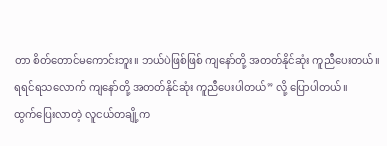တာ စိတ်တောင်မကောင်းဘူး။ ဘယ်ပဲဖြစ်ဖြစ် ကျနော်တို့ အတတ်နိုင်ဆုံး ကူညီပေးတယ်။ ရရင်ရသလောက် ကျနော်တို့ အတတ်နိုင်ဆုံး ကူညီပေးပါတယ်” လို့ ပြောပါတယ်။
ထွက်ပြေးလာတဲ့ လူငယ်တချို့က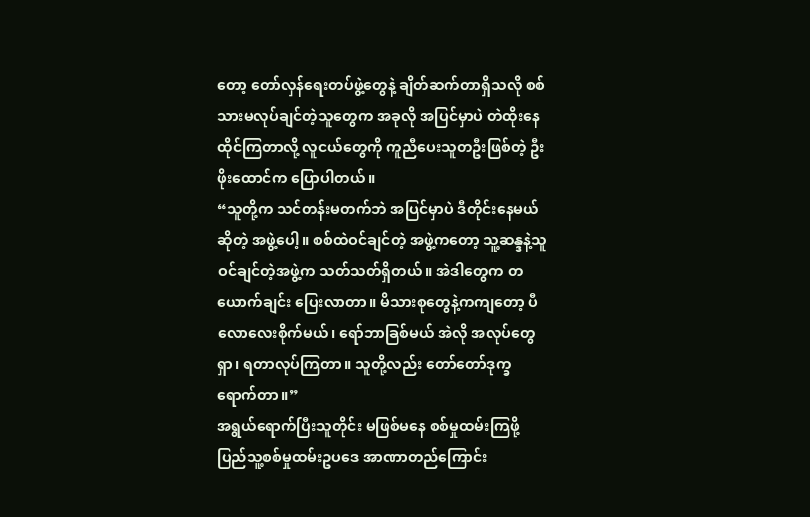တော့ တော်လှန်ရေးတပ်ဖွဲ့တွေနဲ့ ချိတ်ဆက်တာရှိသလို စစ်သားမလုပ်ချင်တဲ့သူတွေက အခုလို အပြင်မှာပဲ တဲထိုးနေထိုင်ကြတာလို့ လူငယ်တွေကို ကူညီပေးသူတဦးဖြစ်တဲ့ ဦးဖိုးထောင်က ပြောပါတယ်။
“သူတို့က သင်တန်းမတက်ဘဲ အပြင်မှာပဲ ဒီတိုင်းနေမယ်ဆိုတဲ့ အဖွဲ့ပေါ့။ စစ်ထဲဝင်ချင်တဲ့ အဖွဲ့ကတော့ သူ့ဆန္ဒနဲ့သူ ဝင်ချင်တဲ့အဖွဲ့က သတ်သတ်ရှိတယ်။ အဲဒါတွေက တယောက်ချင်း ပြေးလာတာ။ မိသားစုတွေနဲ့ကကျတော့ ပီလောလေးစိုက်မယ်၊ ရော်ဘာခြစ်မယ် အဲလို အလုပ်တွေရှာ၊ ရတာလုပ်ကြတာ။ သူတို့လည်း တော်တော်ဒုက္ခရောက်တာ။”
အရွယ်ရောက်ပြီးသူတိုင်း မဖြစ်မနေ စစ်မှုထမ်းကြဖို့ ပြည်သူ့စစ်မှုထမ်းဥပဒေ အာဏာတည်ကြောင်း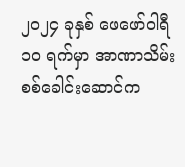၂၀၂၄ ခုနှစ် ဖေဖော်ဝါရီ ၁၀ ရက်မှာ အာဏာသိမ်း စစ်ခေါင်းဆောင်က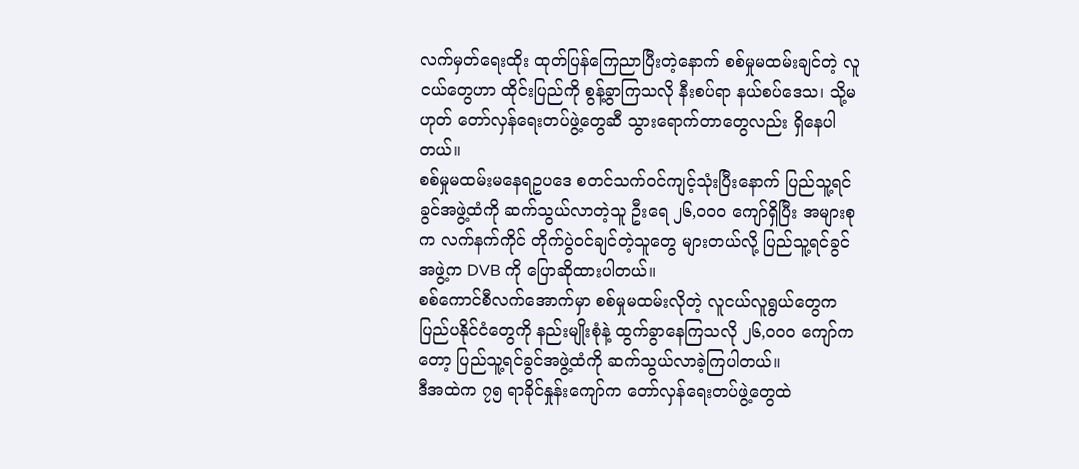လက်မှတ်ရေးထိုး ထုတ်ပြန်ကြေညာပြီးတဲ့နောက် စစ်မှုမထမ်းချင်တဲ့ လူငယ်တွေဟာ ထိုင်းပြည်ကို စွန့်ခွာကြသလို နီးစပ်ရာ နယ်စပ်ဒေသ၊ သို့မဟုတ် တော်လှန်ရေးတပ်ဖွဲ့တွေဆီ သွားရောက်တာတွေလည်း ရှိနေပါတယ်။
စစ်မှုမထမ်းမနေရဥပဒေ စတင်သက်ဝင်ကျင့်သုံးပြီးနောက် ပြည်သူ့ရင်ခွင်အဖွဲ့ထံကို ဆက်သွယ်လာတဲ့သူ ဦးရေ ၂၆,၀၀၀ ကျော်ရှိပြီး အများစုက လက်နက်ကိုင် တိုက်ပွဲဝင်ချင်တဲ့သူတွေ များတယ်လို့ ပြည်သူ့ရင်ခွင်အဖွဲ့က DVB ကို ပြောဆိုထားပါတယ်။
စစ်ကောင်စီလက်အောက်မှာ စစ်မှုမထမ်းလိုတဲ့ လူငယ်လူရွယ်တွေက ပြည်ပနိုင်ငံတွေကို နည်းမျိုးစုံနဲ့ ထွက်ခွာနေကြသလို ၂၆,၀၀၀ ကျော်ကတော့ ပြည်သူ့ရင်ခွင်အဖွဲ့ထံကို ဆက်သွယ်လာခဲ့ကြပါတယ်။
ဒီအထဲက ၇၅ ရာခိုင်နှုန်းကျော်က တော်လှန်ရေးတပ်ဖွဲ့တွေထဲ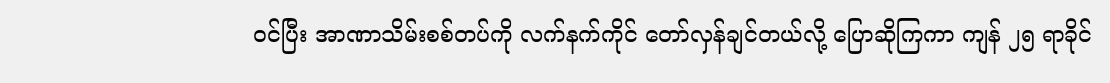ဝင်ပြီး အာဏာသိမ်းစစ်တပ်ကို လက်နက်ကိုင် တော်လှန်ချင်တယ်လို့ ပြောဆိုကြကာ ကျန် ၂၅ ရာခိုင်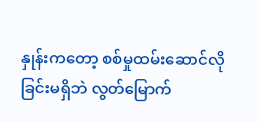နှုန်းကတော့ စစ်မှုထမ်းဆောင်လိုခြင်းမရှိဘဲ လွတ်မြောက်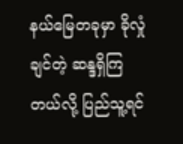နယ်မြေတခုမှာ ခိုလှုံချင်တဲ့ ဆန္ဒရှိကြတယ်လို့ ပြည်သူ့ရင်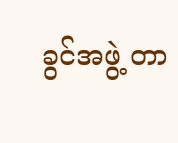ခွင်အဖွဲ့ တာ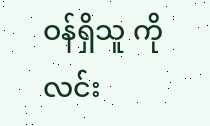ဝန်ရှိသူ ကိုလင်း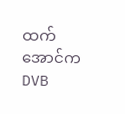ထက်အောင်က DVB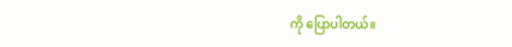ကို ပြောပါတယ်။